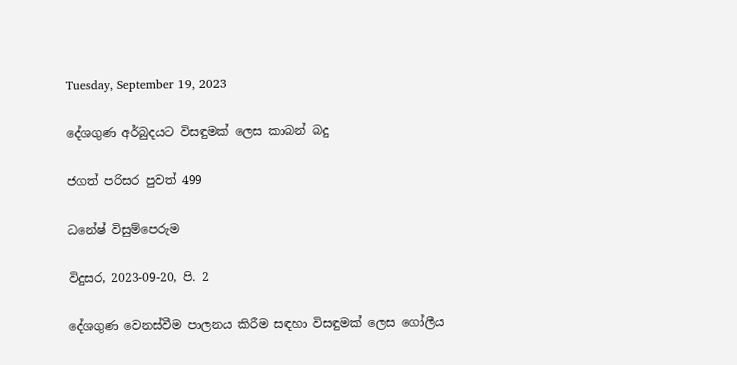Tuesday, September 19, 2023

දේශගුණ අර්බුදයට විසඳුමක් ලෙස කාබන් බදු

ජගත් පරිසර පුවත් 499

ධනේෂ් විසුම්පෙරුම

විදුසර, 2023-09-20, පි. 2

දේශගුණ වෙනස්වීම පාලනය කිරීම සඳහා විසඳුමක් ලෙස ගෝලීය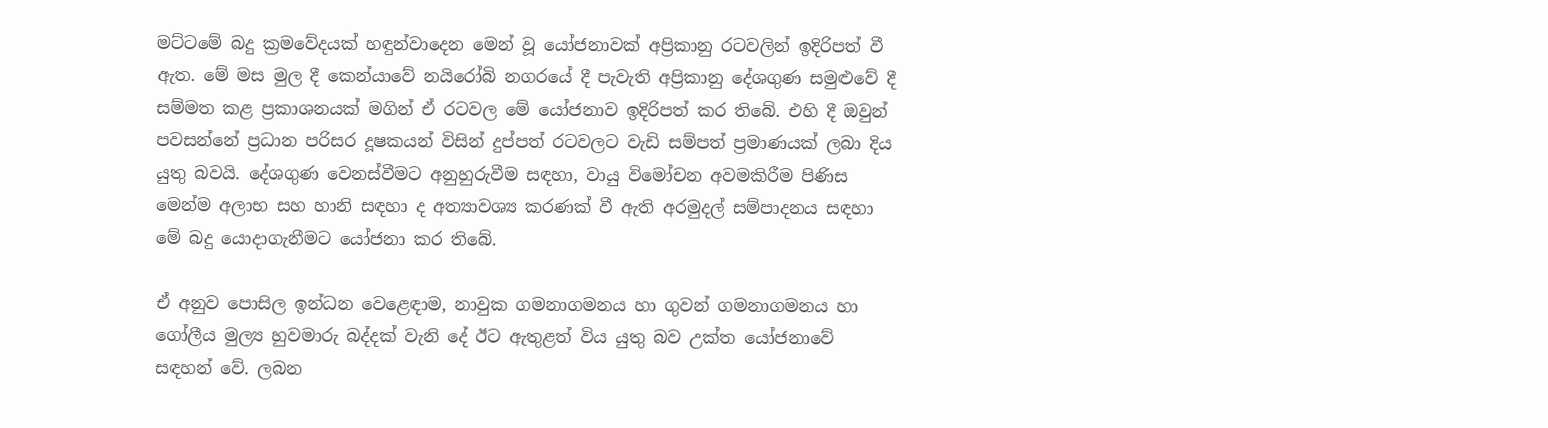මට්ටමේ බදු ක්‍රමවේදයක් හඳුන්වාදෙන මෙන් වූ යෝජනාවක් අප්‍රිකානු රටවලින් ඉදිරිපත් වී ඇත. මේ මස මුල දී කෙන්යාවේ නයිරෝබි නගරයේ දී පැවැති අප්‍රිකානු දේශගුණ සමුළුවේ දී සම්මත කළ ප්‍රකාශනයක් මගින් ඒ රටවල මේ යෝජනාව ඉදිරිපත් කර තිබේ. එහි දී ඔවුන් පවසන්නේ ප්‍රධාන පරිසර දූෂකයන් විසින් දුප්පත් රටවලට වැඩි සම්පත් ප්‍රමාණයක් ලබා දිය යුතු බවයි. දේශගුණ වෙනස්වීමට අනුහුරුවීම සඳහා, වායු විමෝචන අවමකිරීම පිණිස මෙන්ම අලාභ සහ හානි සඳහා ද අත්‍යාවශ්‍ය කරණක් වී ඇති අරමුදල් සම්පාදනය සඳහා මේ බදු යොදාගැනීමට යෝජනා කර තිබේ.

ඒ අනුව පොසිල ඉන්ධන වෙළෙඳාම, නාවුක ගමනාගමනය හා ගුවන් ගමනාගමනය හා ගෝලීය මුල්‍ය හුවමාරු බද්දක් වැනි දේ ඊට ඇතුළත් විය යුතු බව උක්ත යෝජනාවේ සඳහන් වේ. ලබන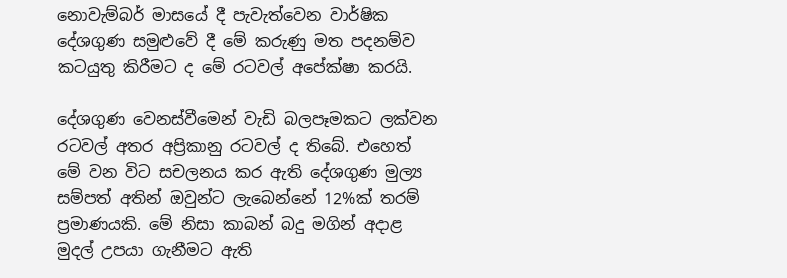නොවැම්බර් මාසයේ දී පැවැත්වෙන වාර්ෂික දේශගුණ සමුළුවේ දී මේ කරුණු මත පදනම්ව කටයුතු කිරීමට ද මේ රටවල් අපේක්ෂා කරයි.

දේශගුණ වෙනස්වීමෙන් වැඩි බලපෑමකට ලක්වන රටවල් අතර අප්‍රිකානු රටවල් ද තිබේ. එහෙත් මේ වන විට සචලනය කර ඇති දේශගුණ මුල්‍ය සම්පත් අතින් ඔවුන්ට ලැබෙන්නේ 12%ක් තරම් ප්‍රමාණයකි. මේ නිසා කාබන් බදු මගින් අදාළ මුදල් උපයා ගැනීමට ඇති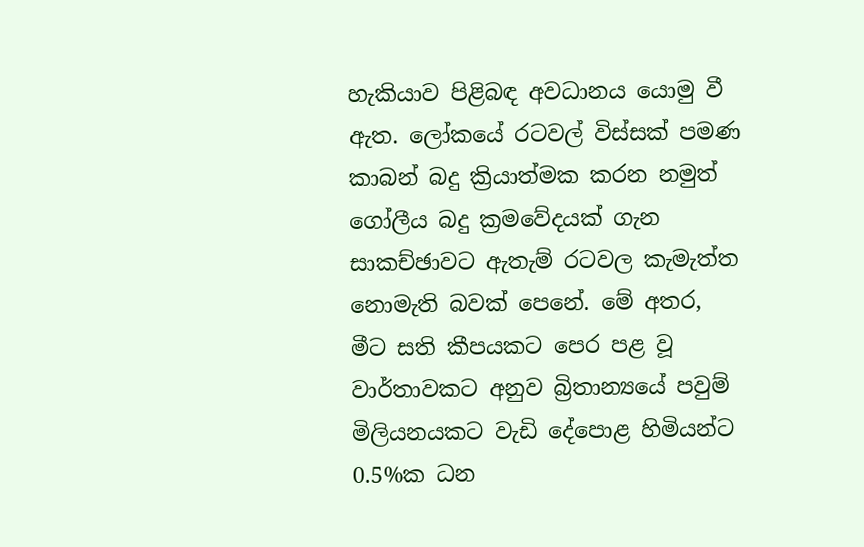හැකියාව පිළිබඳ අවධානය යොමු වී ඇත. ලෝකයේ රටවල් විස්සක් පමණ කාබන් බදු ක්‍රියාත්මක කරන නමුත් ගෝලීය බදු ක්‍රමවේදයක් ගැන සාකච්ඡාවට ඇතැම් රටවල කැමැත්ත නොමැති බවක් පෙනේ. මේ අතර, මීට සති කීපයකට පෙර පළ වූ වාර්තාවකට අනුව බ්‍රිතාන්‍යයේ පවුම් මිලියනයකට වැඩි දේපොළ හිමියන්ට 0.5%ක ධන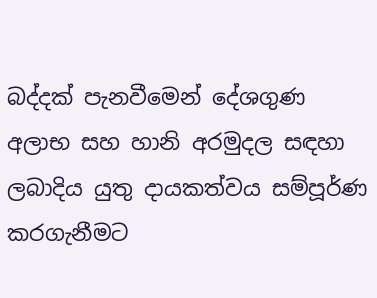බද්දක් පැනවීමෙන් දේශගුණ අලාභ සහ හානි අරමුදල සඳහා ලබාදිය යුතු දායකත්වය සම්පූර්ණ කරගැනීමට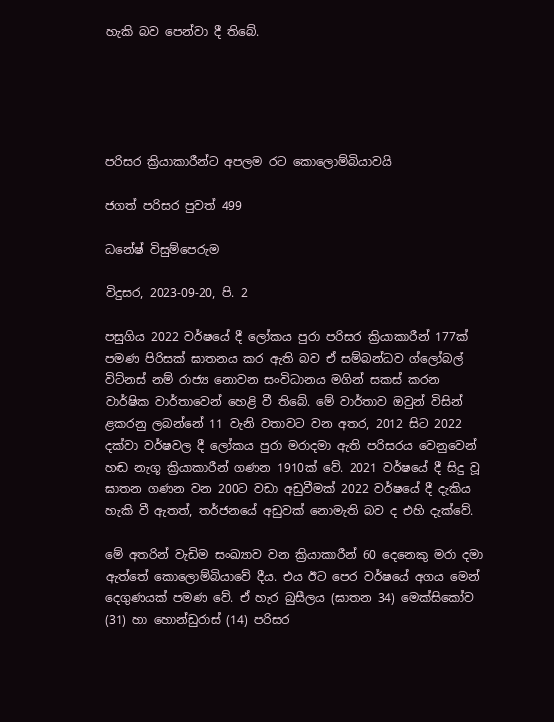හැකි බව පෙන්වා දී තිබේ.





පරිසර ක්‍රියාකාරීන්ට අපලම රට කොලොම්බියාවයි

ජගත් පරිසර පුවත් 499

ධනේෂ් විසුම්පෙරුම

විදුසර, 2023-09-20, පි. 2

පසුගිය 2022 වර්ෂයේ දී ලෝකය පුරා පරිසර ක්‍රියාකාරීන් 177ක් පමණ පිරිසක් ඝාතනය කර ඇති බව ඒ සම්බන්ධව ග්ලෝබල් විට්නස් නම් රාජ්‍ය නොවන සංවිධානය මගින් සකස් කරන වාර්ෂික වාර්තාවෙන් හෙළි වී තිබේ. මේ වාර්තාව ඔවුන් විසින් ළකරනු ලබන්නේ 11 වැනි වතාවට වන අතර, 2012 සිට 2022 දක්වා වර්ෂවල දී ලෝකය පුරා මරාදමා ඇති පරිසරය වෙනුවෙන් හඬ නැගූ ක්‍රියාකාරීන් ගණන 1910ක් වේ. 2021 වර්ෂයේ දී සිදු වූ ඝාතන ගණන වන 200ට වඩා අඩුවීමක් 2022 වර්ෂයේ දී දැකිය හැකි වී ඇතත්, තර්ජනයේ අඩුවක් නොමැති බව ද එහි දැක්වේ.

මේ අතරින් වැඩිම සංඛ්‍යාව වන ක්‍රියාකාරීන් 60 දෙනෙකු මරා දමා ඇත්තේ කොලොම්බියාවේ දීය. එය ඊට පෙර වර්ෂයේ අගය මෙන් දෙගුණයක් පමණ වේ. ඒ හැර බුසීලය (ඝාතන 34) මෙක්සිකෝව (31) හා හොන්ඩුරාස් (14) පරිසර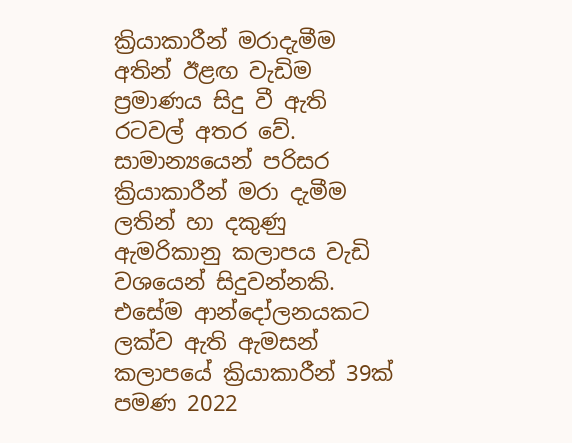ක්‍රියාකාරීන් මරාදැමීම අතින් ඊළඟ වැඩිම ප්‍රමාණය සිදු වී ඇති රටවල් අතර වේ. සාමාන්‍යයෙන් පරිසර ක්‍රියාකාරීන් මරා දැමීම ලතින් හා දකුණු ඇමරිකානු කලාපය වැඩි වශයෙන් සිදුවන්නකි. එසේම ආන්දෝලනයකට ලක්ව ඇති ඇමසන් කලාපයේ ක්‍රියාකාරීන් 39ක් පමණ 2022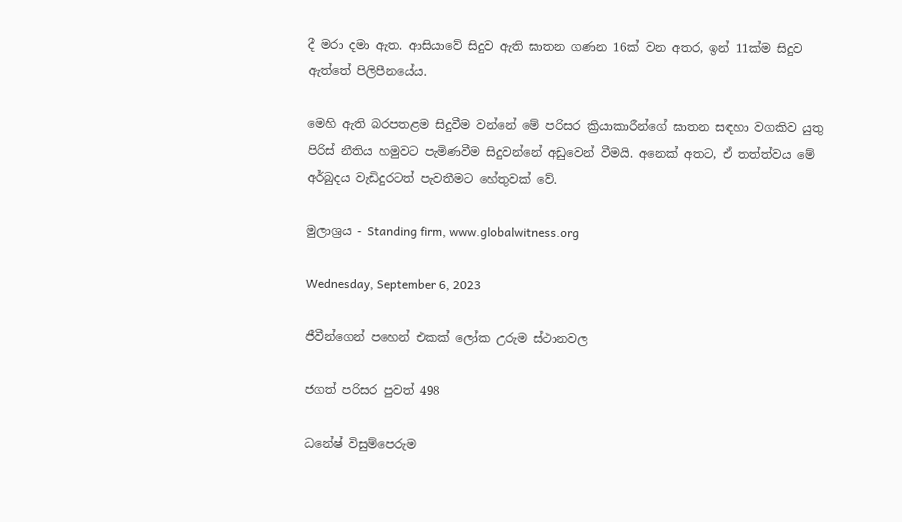දී මරා දමා ඇත. ආසියාවේ සිදුව ඇති ඝාතන ගණන 16ක් වන අතර, ඉන් 11ක්ම සිදුව ඇත්තේ පිලිපීනයේය.

මෙහි ඇති බරපතළම සිදුවීම වන්නේ මේ පරිසර ක්‍රියාකාරීන්ගේ ඝාතන සඳහා වගකිව යුතු පිරිස් නීතිය හමුවට පැමිණවීම සිදුවන්නේ අඩුවෙන් වීමයි. අනෙක් අතට, ඒ තත්ත්වය මේ අර්බුදය වැඩිදුරටත් පැවතීමට හේතුවක් වේ.

මුලාශ්‍රය - Standing firm, www.globalwitness.org

Wednesday, September 6, 2023

ජීවීන්ගෙන් පහෙන් එකක් ලෝක උරුම ස්ථානවල

ජගත් පරිසර පුවත් 498

ධනේෂ් විසුම්පෙරුම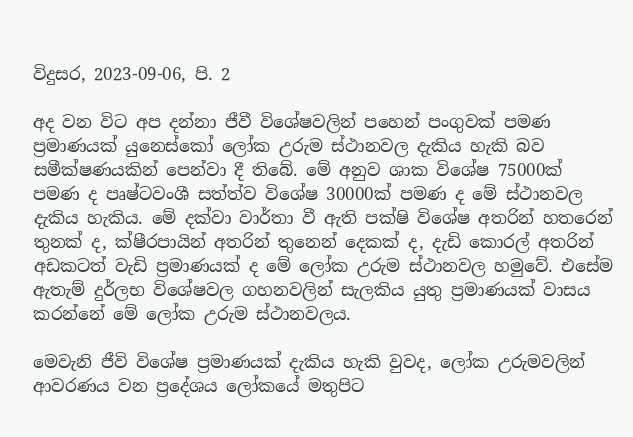විදුසර, 2023-09-06, පි. 2

අද වන විට අප දන්නා ජීවී විශේෂවලින් පහෙන් පංගුවක් පමණ ප්‍රමාණයක් යුනෙස්කෝ ලෝක උරුම ස්ථානවල දැකිය හැකි බව සමීක්ෂණයකින් පෙන්වා දී තිබේ. මේ අනුව ශාක විශේෂ 75000ක් පමණ ද පෘෂ්ටවංශී සත්ත්ව විශේෂ 30000ක් පමණ ද මේ ස්ථානවල දැකිය හැකිය. මේ දක්වා වාර්තා වී ඇති පක්ෂි විශේෂ අතරින් හතරෙන් තුනක් ද, ක්ෂීරපායින් අතරින් තුනෙන් දෙකක් ද, දැඩි කොරල් අතරින් අඩකටත් වැඩි ප්‍රමාණයක් ද මේ ලෝක උරුම ස්ථානවල හමුවේ. එසේම ඇතැම් දුර්ලභ විශේෂවල ගහනවලින් සැලකිය යුතු ප්‍රමාණයක් වාසය කරන්නේ මේ ලෝක උරුම ස්ථානවලය.

මෙවැනි ජීවි විශේෂ ප්‍රමාණයක් දැකිය හැකි වුවද, ලෝක උරුමවලින් ආවරණය වන ප්‍රදේශය ලෝකයේ මතුපිට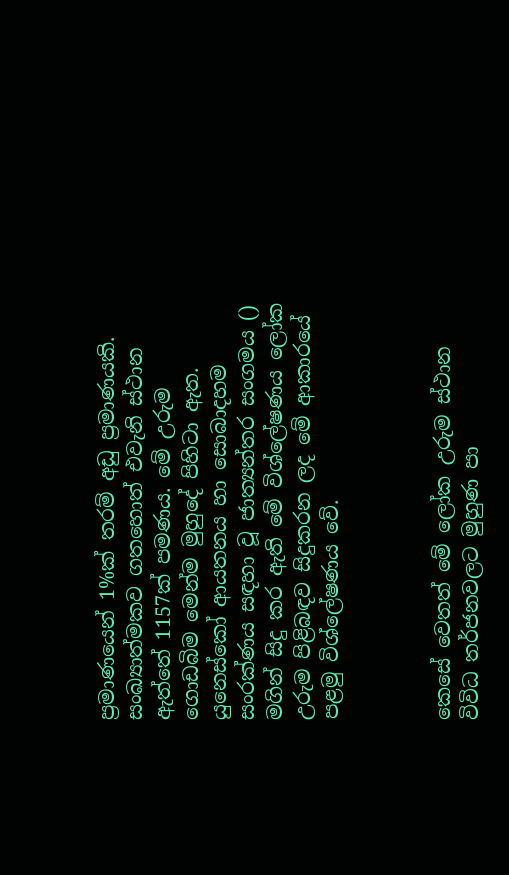ප්‍රමාණයෙන් 1%ක් තරම් අඩු ප්‍රමාණයකි. සංඛ්‍යාත්මකව ගතහොත් එවැනි ස්ථාන ඇත්තේ 1157ක් පමණය. මේ උරුම ගොඩබිම මෙන්ම මුහුදේ පිහිටා ඇත. යුනෙස්කෝ ආයතනය හා සොබාදහම සංරක්ණය සඳහා වූ ජාත්‍යන්තර සංගමය () මගින් සිදු කර ඇති මේ විශ්ලේෂණය ලෝක උරුම පිළිබඳව සිදුකරන ලද මේ ආකාරයේ පළමු විශ්ලේෂණය වේ.



කෙසේ වෙතත් මේ ලෝක උරුම ස්ථාන විවිධ තර්ජනවලට මුහුණ පා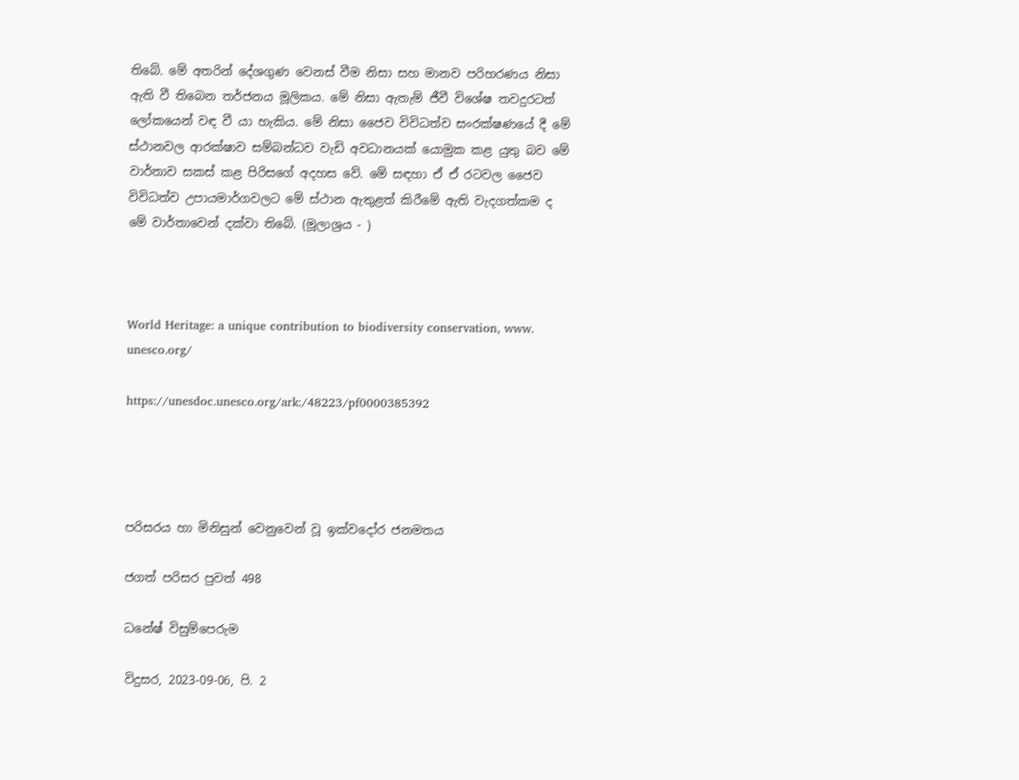තිබේ. මේ අතරින් දේශගුණ වෙනස් වීම නිසා සහ මානව පරිහරණය නිසා ඇති වී තිබෙන තර්ජනය මූලිකය. මේ නිසා ඇතැම් ජීවී විශේෂ තවදුරටත් ලෝකයෙන් වඳ වී යා හැකිය. මේ නිසා ජෛව විවිධත්ව සංරක්ෂණයේ දී මේ ස්ථානවල ආරක්ෂාව සම්බන්ධව වැඩි අවධානයක් යොමුක කළ යුතු බව මේ වාර්තාව සකස් කළ පිරිසගේ අදහස වේ. මේ සඳහා ඒ ඒ රටවල ජෛව විවිධත්ව උපායමාර්ගවලට මේ ස්ථාන ඇතුළත් කිරීමේ ඇති වැදගත්කම ද මේ වාර්තාවෙන් දක්වා තිබේ. (මූලාශ්‍රය - )



World Heritage: a unique contribution to biodiversity conservation, www. unesco.org/

https://unesdoc.unesco.org/ark:/48223/pf0000385392




පරිසරය හා මිනිසුන් වෙනුවෙන් වූ ඉක්වදෝර ජනමතය

ජගත් පරිසර පුවත් 498

ධනේෂ් විසුම්පෙරුම

විදුසර, 2023-09-06, පි. 2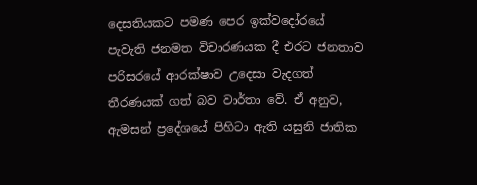දෙසතියකට පමණ පෙර ඉක්වදෝරයේ පැවැති ජනමත විචාරණයක දී එරට ජනතාව පරිසරයේ ආරක්ෂාව උදෙසා වැදගත් තීරණයක් ගත් බව වාර්තා වේ. ඒ අනුව, ඇමසන් ප්‍රදේශයේ පිහිටා ඇති යසුනි ජාතික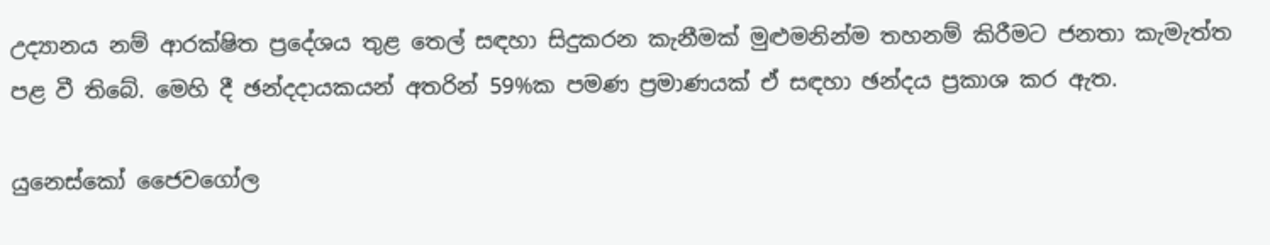උද්‍යානය නම් ආරක්ෂිත ප්‍රදේශය තුළ තෙල් සඳහා සිදුකරන කැනීමක් මුළුමනින්ම තහනම් කිරීමට ජනතා කැමැත්ත පළ වී තිබේ. මෙහි දී ඡන්දදායකයන් අතරින් 59%ක පමණ ප්‍රමාණයක් ඒ සඳහා ඡන්දය ප්‍රකාශ කර ඇත.

යුනෙස්කෝ ජෛවගෝල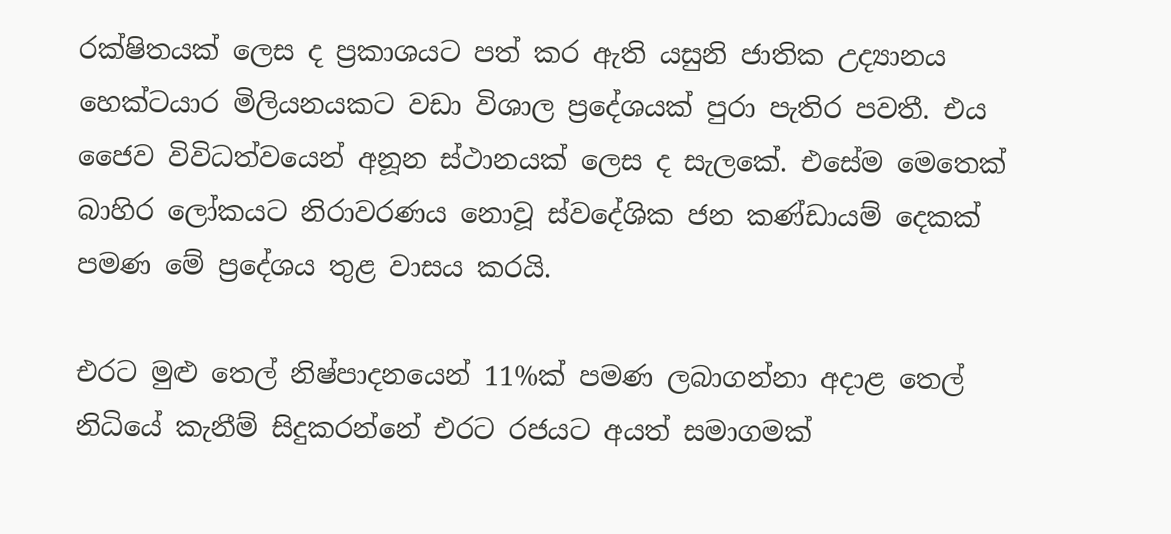රක්ෂිතයක් ලෙස ද ප්‍රකාශයට පත් කර ඇති යසුනි ජාතික උද්‍යානය හෙක්ටයාර මිලියනයකට වඩා විශාල ප්‍රදේශයක් පුරා පැතිර පවතී. එය ජෛව විවිධත්වයෙන් අනූන ස්ථානයක් ලෙස ද සැලකේ. එසේම මෙතෙක් බාහිර ලෝකයට නිරාවරණය නොවූ ස්වදේශික ජන කණ්ඩායම් දෙකක් පමණ මේ ප්‍රදේශය තුළ වාසය කරයි.

එරට මුළු තෙල් නිෂ්පාදනයෙන් 11%ක් පමණ ලබාගන්නා අදාළ තෙල් නිධියේ කැනීම් සිදුකරන්නේ එරට රජයට අයත් සමාගමක්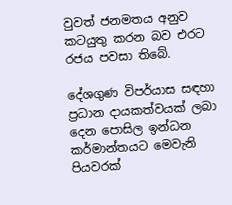වුවත් ජනමතය අනුව කටයුතු කරන බව එරට රජය පවසා තිබේ.

දේශගුණ විපර්යාස සඳහා ප්‍රධාන දායකත්වයක් ලබා දෙන පොසිල ඉන්ධන කර්මාන්තයට මෙවැනි පියවරක්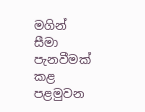මගින් සීමා පැනවීමක් කළ පළමුවන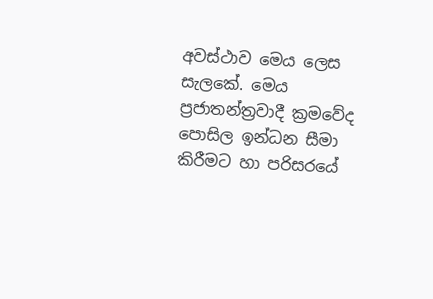අවස්ථාව මෙය ලෙස සැලකේ. මෙය ප්‍රජාතන්‍ත්‍රවාදී ක්‍රමවේද පොසිල ඉන්ධන සීමා කිරීමට හා පරිසරයේ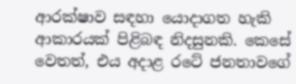ආරක්ෂාව සඳහා යොදාගත හැකි ආකාරයක් පිළිබඳ නිදසුනකි. කෙසේ වෙතත්, එය අදාළ රටේ ජනතාවගේ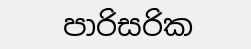පාරිසරික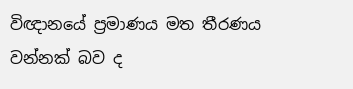විඥානයේ ප්‍රමාණය මත තීරණය වන්නක් බව ද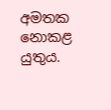අමතක නොකළ යුතුය.